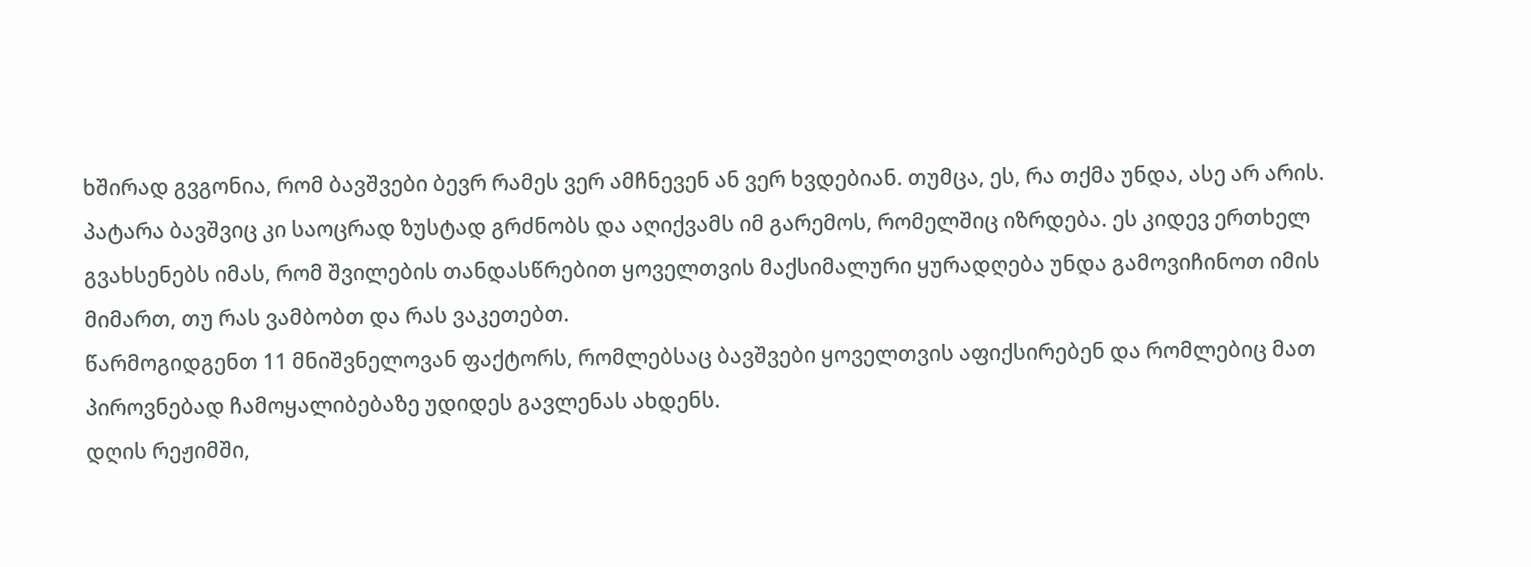ხშირად გვგონია, რომ ბავშვები ბევრ რამეს ვერ ამჩნევენ ან ვერ ხვდებიან. თუმცა, ეს, რა თქმა უნდა, ასე არ არის. პატარა ბავშვიც კი საოცრად ზუსტად გრძნობს და აღიქვამს იმ გარემოს, რომელშიც იზრდება. ეს კიდევ ერთხელ გვახსენებს იმას, რომ შვილების თანდასწრებით ყოველთვის მაქსიმალური ყურადღება უნდა გამოვიჩინოთ იმის მიმართ, თუ რას ვამბობთ და რას ვაკეთებთ.
წარმოგიდგენთ 11 მნიშვნელოვან ფაქტორს, რომლებსაც ბავშვები ყოველთვის აფიქსირებენ და რომლებიც მათ პიროვნებად ჩამოყალიბებაზე უდიდეს გავლენას ახდენს.
დღის რეჟიმში,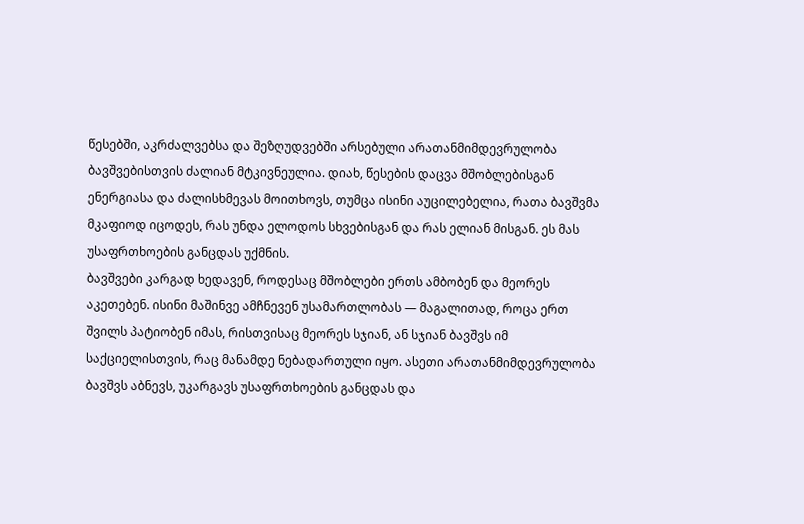წესებში, აკრძალვებსა და შეზღუდვებში არსებული არათანმიმდევრულობა ბავშვებისთვის ძალიან მტკივნეულია. დიახ, წესების დაცვა მშობლებისგან ენერგიასა და ძალისხმევას მოითხოვს, თუმცა ისინი აუცილებელია, რათა ბავშვმა მკაფიოდ იცოდეს, რას უნდა ელოდოს სხვებისგან და რას ელიან მისგან. ეს მას უსაფრთხოების განცდას უქმნის.
ბავშვები კარგად ხედავენ, როდესაც მშობლები ერთს ამბობენ და მეორეს აკეთებენ. ისინი მაშინვე ამჩნევენ უსამართლობას — მაგალითად, როცა ერთ შვილს პატიობენ იმას, რისთვისაც მეორეს სჯიან, ან სჯიან ბავშვს იმ საქციელისთვის, რაც მანამდე ნებადართული იყო. ასეთი არათანმიმდევრულობა ბავშვს აბნევს, უკარგავს უსაფრთხოების განცდას და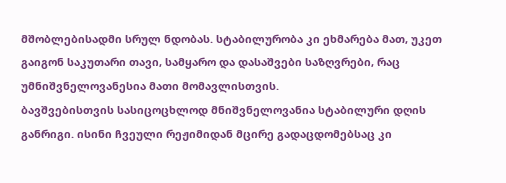მშობლებისადმი სრულ ნდობას. სტაბილურობა კი ეხმარება მათ, უკეთ გაიგონ საკუთარი თავი, სამყარო და დასაშვები საზღვრები, რაც უმნიშვნელოვანესია მათი მომავლისთვის.
ბავშვებისთვის სასიცოცხლოდ მნიშვნელოვანია სტაბილური დღის განრიგი. ისინი ჩვეული რეჟიმიდან მცირე გადაცდომებსაც კი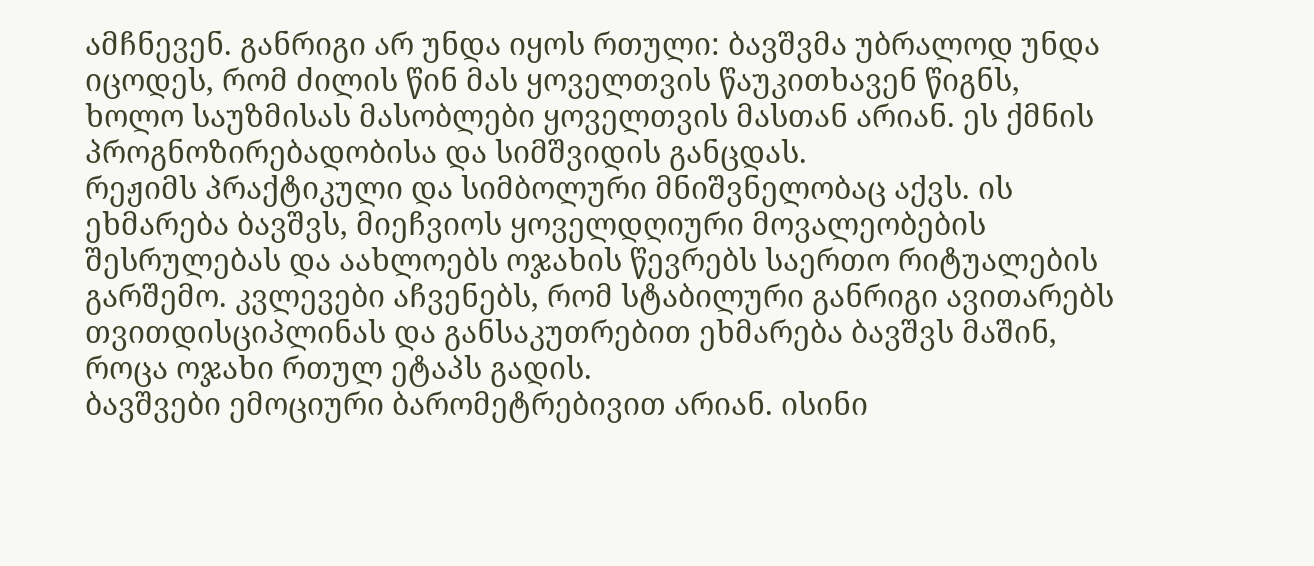ამჩნევენ. განრიგი არ უნდა იყოს რთული: ბავშვმა უბრალოდ უნდა იცოდეს, რომ ძილის წინ მას ყოველთვის წაუკითხავენ წიგნს, ხოლო საუზმისას მასობლები ყოველთვის მასთან არიან. ეს ქმნის პროგნოზირებადობისა და სიმშვიდის განცდას.
რეჟიმს პრაქტიკული და სიმბოლური მნიშვნელობაც აქვს. ის ეხმარება ბავშვს, მიეჩვიოს ყოველდღიური მოვალეობების შესრულებას და აახლოებს ოჯახის წევრებს საერთო რიტუალების გარშემო. კვლევები აჩვენებს, რომ სტაბილური განრიგი ავითარებს თვითდისციპლინას და განსაკუთრებით ეხმარება ბავშვს მაშინ, როცა ოჯახი რთულ ეტაპს გადის.
ბავშვები ემოციური ბარომეტრებივით არიან. ისინი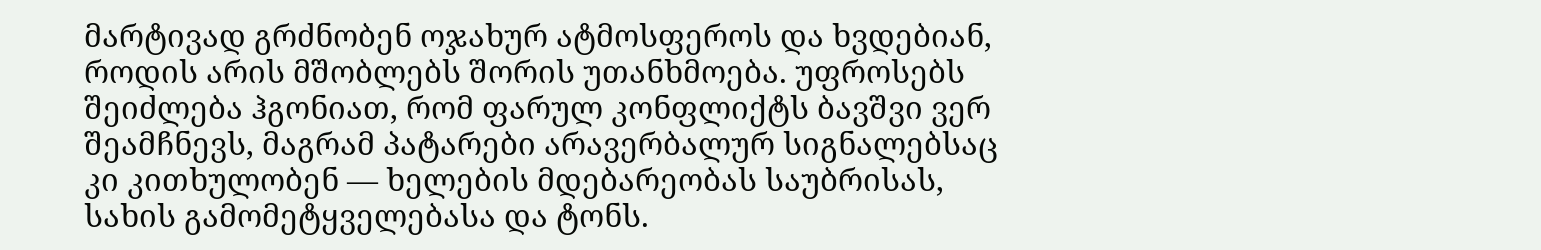მარტივად გრძნობენ ოჯახურ ატმოსფეროს და ხვდებიან, როდის არის მშობლებს შორის უთანხმოება. უფროსებს შეიძლება ჰგონიათ, რომ ფარულ კონფლიქტს ბავშვი ვერ შეამჩნევს, მაგრამ პატარები არავერბალურ სიგნალებსაც კი კითხულობენ — ხელების მდებარეობას საუბრისას, სახის გამომეტყველებასა და ტონს.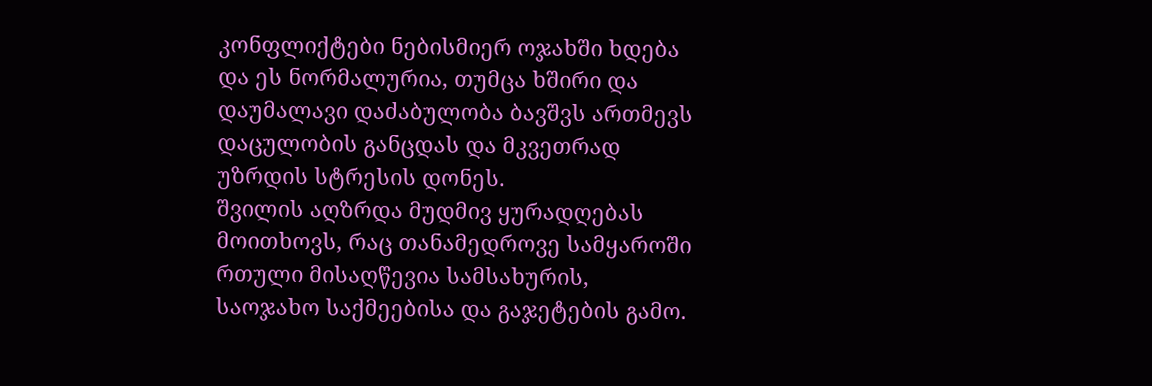კონფლიქტები ნებისმიერ ოჯახში ხდება და ეს ნორმალურია, თუმცა ხშირი და დაუმალავი დაძაბულობა ბავშვს ართმევს დაცულობის განცდას და მკვეთრად უზრდის სტრესის დონეს.
შვილის აღზრდა მუდმივ ყურადღებას მოითხოვს, რაც თანამედროვე სამყაროში რთული მისაღწევია სამსახურის, საოჯახო საქმეებისა და გაჯეტების გამო.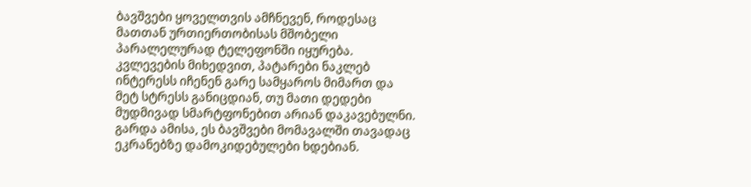ბავშვები ყოველთვის ამჩნევენ, როდესაც მათთან ურთიერთობისას მშობელი პარალელურად ტელეფონში იყურება.
კვლევების მიხედვით, პატარები ნაკლებ ინტერესს იჩენენ გარე სამყაროს მიმართ და მეტ სტრესს განიცდიან, თუ მათი დედები მუდმივად სმარტფონებით არიან დაკავებულნი. გარდა ამისა, ეს ბავშვები მომავალში თავადაც ეკრანებზე დამოკიდებულები ხდებიან.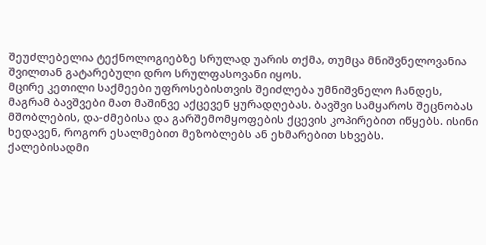შეუძლებელია ტექნოლოგიებზე სრულად უარის თქმა, თუმცა მნიშვნელოვანია შვილთან გატარებული დრო სრულფასოვანი იყოს.
მცირე კეთილი საქმეები უფროსებისთვის შეიძლება უმნიშვნელო ჩანდეს, მაგრამ ბავშვები მათ მაშინვე აქცევენ ყურადღებას. ბავშვი სამყაროს შეცნობას მშობლების, და-ძმებისა და გარშემომყოფების ქცევის კოპირებით იწყებს. ისინი ხედავენ, როგორ ესალმებით მეზობლებს ან ეხმარებით სხვებს.
ქალებისადმი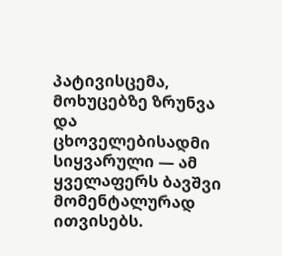პატივისცემა, მოხუცებზე ზრუნვა და ცხოველებისადმი სიყვარული — ამ ყველაფერს ბავშვი მომენტალურად ითვისებს.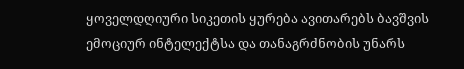ყოველდღიური სიკეთის ყურება ავითარებს ბავშვის ემოციურ ინტელექტსა და თანაგრძნობის უნარს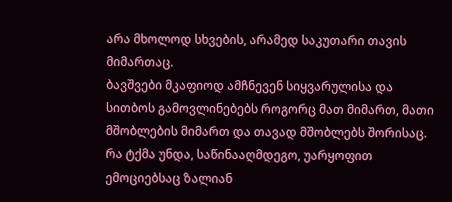არა მხოლოდ სხვების, არამედ საკუთარი თავის მიმართაც.
ბავშვები მკაფიოდ ამჩნევენ სიყვარულისა და სითბოს გამოვლინებებს როგორც მათ მიმართ, მათი მშობლების მიმართ და თავად მშობლებს შორისაც. რა ტქმა უნდა, საწინააღმდეგო, უარყოფით ემოციებსაც ზალიან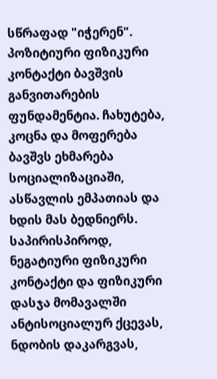სწრაფად "იჭერენ". პოზიტიური ფიზიკური კონტაქტი ბავშვის განვითარების ფუნდამენტია. ჩახუტება, კოცნა და მოფერება ბავშვს ეხმარება სოციალიზაციაში, ასწავლის ემპათიას და ხდის მას ბედნიერს.
საპირისპიროდ, ნეგატიური ფიზიკური კონტაქტი და ფიზიკური დასჯა მომავალში ანტისოციალურ ქცევას, ნდობის დაკარგვას,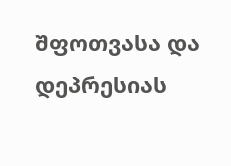შფოთვასა და დეპრესიას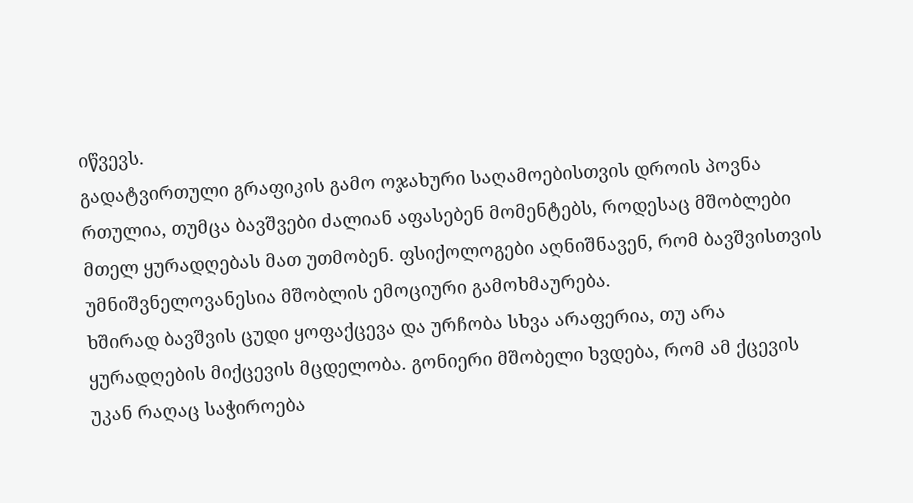იწვევს.
გადატვირთული გრაფიკის გამო ოჯახური საღამოებისთვის დროის პოვნა რთულია, თუმცა ბავშვები ძალიან აფასებენ მომენტებს, როდესაც მშობლები მთელ ყურადღებას მათ უთმობენ. ფსიქოლოგები აღნიშნავენ, რომ ბავშვისთვის უმნიშვნელოვანესია მშობლის ემოციური გამოხმაურება.
ხშირად ბავშვის ცუდი ყოფაქცევა და ურჩობა სხვა არაფერია, თუ არა ყურადღების მიქცევის მცდელობა. გონიერი მშობელი ხვდება, რომ ამ ქცევის უკან რაღაც საჭიროება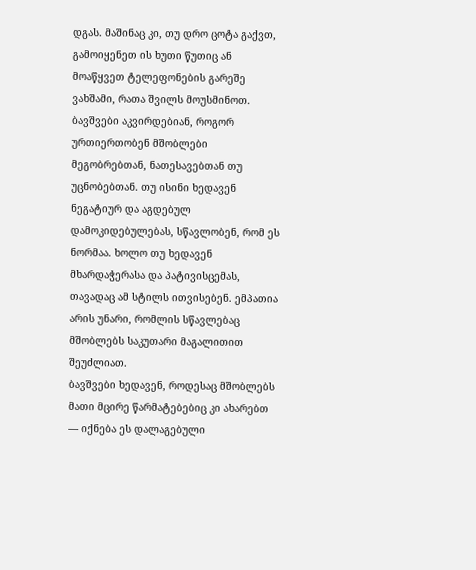დგას. მაშინაც კი, თუ დრო ცოტა გაქვთ, გამოიყენეთ ის ხუთი წუთიც ან მოაწყვეთ ტელეფონების გარეშე ვახშამი, რათა შვილს მოუსმინოთ.
ბავშვები აკვირდებიან, როგორ ურთიერთობენ მშობლები მეგობრებთან, ნათესავებთან თუ უცნობებთან. თუ ისინი ხედავენ ნეგატიურ და აგდებულ დამოკიდებულებას, სწავლობენ, რომ ეს ნორმაა. ხოლო თუ ხედავენ მხარდაჭერასა და პატივისცემას, თავადაც ამ სტილს ითვისებენ. ემპათია არის უნარი, რომლის სწავლებაც მშობლებს საკუთარი მაგალითით შეუძლიათ.
ბავშვები ხედავენ, როდესაც მშობლებს მათი მცირე წარმატებებიც კი ახარებთ — იქნება ეს დალაგებული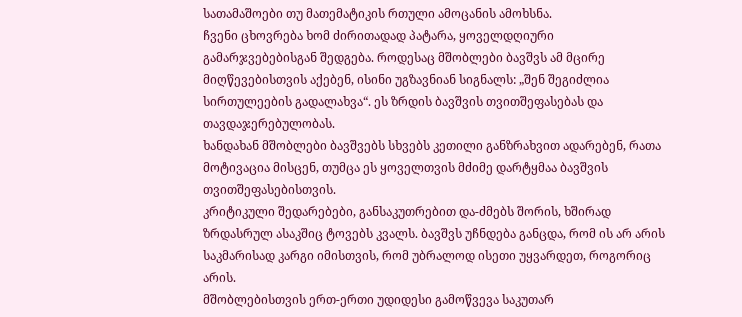სათამაშოები თუ მათემატიკის რთული ამოცანის ამოხსნა.
ჩვენი ცხოვრება ხომ ძირითადად პატარა, ყოველდღიური გამარჯვებებისგან შედგება. როდესაც მშობლები ბავშვს ამ მცირე მიღწევებისთვის აქებენ, ისინი უგზავნიან სიგნალს: „შენ შეგიძლია სირთულეების გადალახვა“. ეს ზრდის ბავშვის თვითშეფასებას და თავდაჯერებულობას.
ხანდახან მშობლები ბავშვებს სხვებს კეთილი განზრახვით ადარებენ, რათა მოტივაცია მისცენ, თუმცა ეს ყოველთვის მძიმე დარტყმაა ბავშვის თვითშეფასებისთვის.
კრიტიკული შედარებები, განსაკუთრებით და-ძმებს შორის, ხშირად ზრდასრულ ასაკშიც ტოვებს კვალს. ბავშვს უჩნდება განცდა, რომ ის არ არის საკმარისად კარგი იმისთვის, რომ უბრალოდ ისეთი უყვარდეთ, როგორიც არის.
მშობლებისთვის ერთ-ერთი უდიდესი გამოწვევა საკუთარ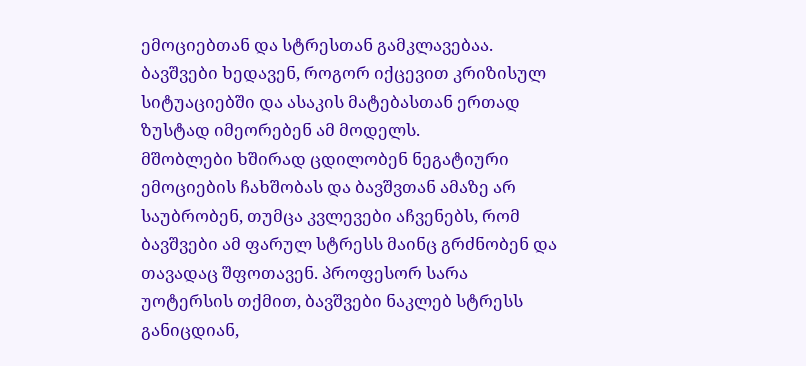ემოციებთან და სტრესთან გამკლავებაა. ბავშვები ხედავენ, როგორ იქცევით კრიზისულ სიტუაციებში და ასაკის მატებასთან ერთად ზუსტად იმეორებენ ამ მოდელს.
მშობლები ხშირად ცდილობენ ნეგატიური ემოციების ჩახშობას და ბავშვთან ამაზე არ საუბრობენ, თუმცა კვლევები აჩვენებს, რომ ბავშვები ამ ფარულ სტრესს მაინც გრძნობენ და თავადაც შფოთავენ. პროფესორ სარა უოტერსის თქმით, ბავშვები ნაკლებ სტრესს განიცდიან,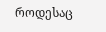როდესაც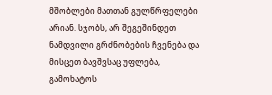მშობლები მათთან გულწრფელები არიან. სჯობს, არ შეგეშინდეთ ნამდვილი გრძნობების ჩვენება და მისცეთ ბავშვსაც უფლება, გამოხატოს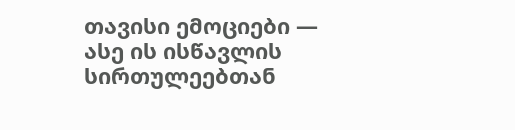თავისი ემოციები — ასე ის ისწავლის სირთულეებთან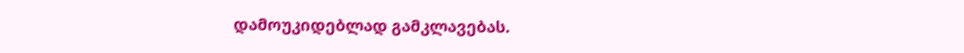დამოუკიდებლად გამკლავებას.